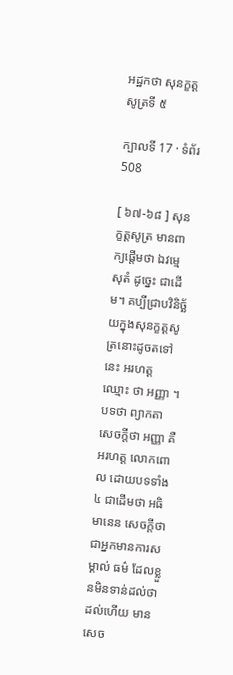អដ្ឋកថា សុនក្ខត្តសូត្រទី ៥

ក្បាលទី 17 · ទំព័រ 508

[ ៦៧-៦៨ ] សុនក្ខត្តសូត្រ មានពាក្យផ្តើមថា ឯវម្មេ សុតំ ដូច្នេះ ជាដើម។ គប្បីជ្រាបវិនិច្ឆ័យក្នុងសុនក្ខត្តសូត្រនោះដូចតទៅនេះ អរហត្ត ឈ្មោះ ថា អញ្ញា ។ បទថា ព្យាកតា សេចក្តីថា អញ្ញា គឺអរហត្ត លោកពោល ដោយបទទាំង ៤ ជាដើមថា អធិមានេន សេចក្តីថា ជាអ្នកមានការសម្គាល់ ធម៌ ដែលខ្លួនមិនទាន់ដល់ថា ដល់ហើយ មានសេច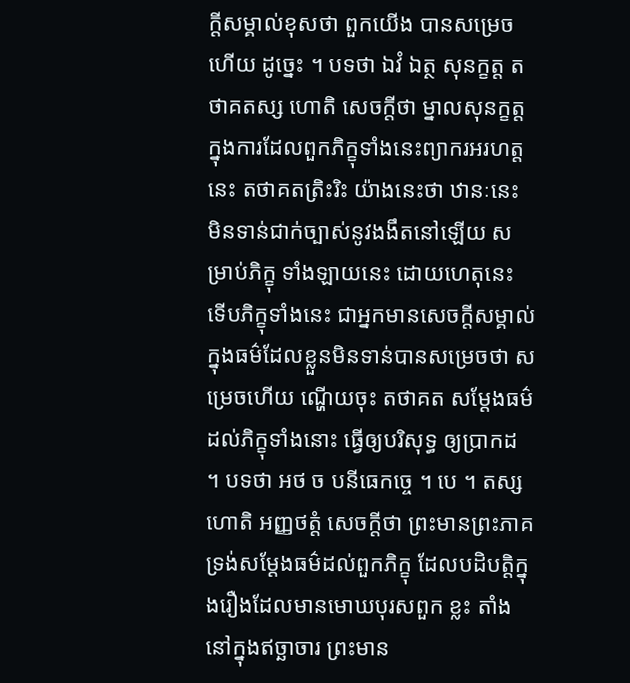ក្តីសម្គាល់ខុសថា ពួកយើង បានសម្រេចហើយ ដូច្នេះ ។ បទថា ឯវំ ឯត្ថ សុនក្ខត្ត តថាគតស្ស ហោតិ សេចក្តីថា ម្នាលសុនក្ខត្ត ក្នុងការដែលពួកភិក្ខុទាំងនេះព្យាករអរហត្តនេះ តថាគតត្រិះរិះ យ៉ាងនេះថា ឋានៈនេះ មិនទាន់ជាក់ច្បាស់នូវងងឹតនៅឡើយ សម្រាប់ភិក្ខុ ទាំងឡាយនេះ ដោយហេតុនេះ ទើបភិក្ខុទាំងនេះ ជាអ្នកមានសេចក្តីសម្គាល់ ក្នុងធម៌ដែលខ្លួនមិនទាន់បានសម្រេចថា សម្រេចហើយ ណ្ហើយចុះ តថាគត សម្តែងធម៌ដល់ភិក្ខុទាំងនោះ ធ្វើឲ្យបរិសុទ្ធ ឲ្យប្រាកដ ។ បទថា អថ ច បនីធេកច្ចេ ។ បេ ។ តស្ស ហោតិ អញ្ញថត្តំ សេចក្តីថា ព្រះមានព្រះភាគ ទ្រង់សម្តែងធម៌ដល់ពួកភិក្ខុ ដែលបដិបត្តិក្នុងរឿងដែលមានមោឃបុរសពួក ខ្លះ តាំងនៅក្នុងឥច្ឆាចារ ព្រះមាន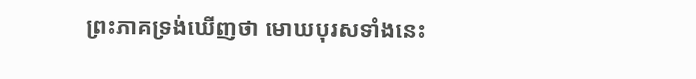ព្រះភាគទ្រង់ឃើញថា មោឃបុរសទាំងនេះ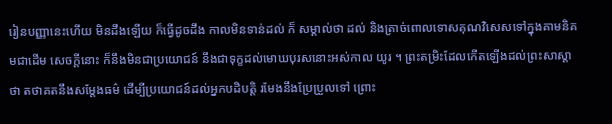រៀនបញ្ញានេះហើយ មិនដឹងឡើយ ក៏ធ្វើដូចដឹង កាលមិនទាន់ដល់ ក៏ សម្គាល់ថា ដល់ និងត្រាច់ពោលទោសគុណវិសេសទៅក្នុងគាមនិគមជាដើម សេចក្តីនោះ ក៏នឹងមិនជាប្រយោជន៍ នឹងជាទុក្ខដល់មោឃបុរសនោះអស់កាល យូរ ។ ព្រះតម្រិះដែលកើតឡើងដល់ព្រះសាស្តាថា តថាគតនឹងសម្តែងធម៌ ដើម្បីប្រយោជន៍ដល់អ្នកបដិបត្តិ រមែងនឹងប្រែប្រួលទៅ ព្រោះ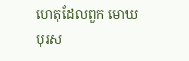ហេតុដែលពួក មោឃបុរស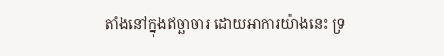តាំងនៅក្នុងឥច្ឆាចារ ដោយអាការយ៉ាងនេះ ទ្រ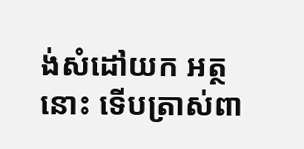ង់សំដៅយក អត្ថនោះ ទើបត្រាស់ពា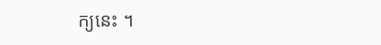ក្យនេះ ។